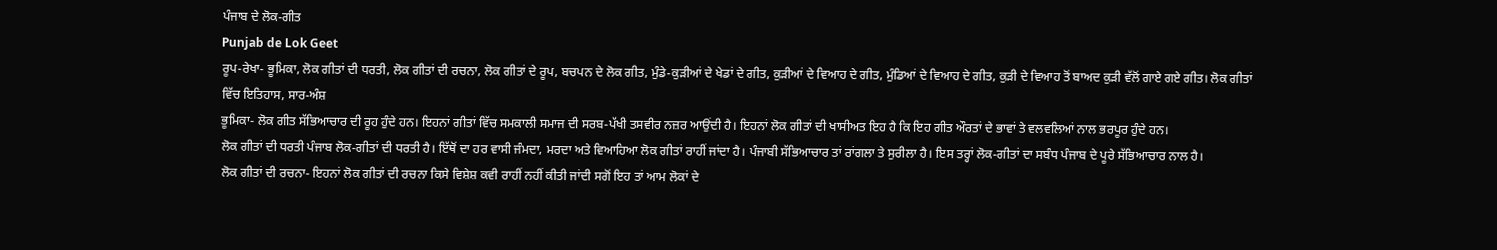ਪੰਜਾਬ ਦੇ ਲੋਕ-ਗੀਤ
Punjab de Lok Geet
ਰੂਪ-ਰੇਖਾ- ਭੂਮਿਕਾ, ਲੋਕ ਗੀਤਾਂ ਦੀ ਧਰਤੀ, ਲੋਕ ਗੀਤਾਂ ਦੀ ਰਚਨਾ, ਲੋਕ ਗੀਤਾਂ ਦੇ ਰੂਪ, ਬਚਪਨ ਦੇ ਲੋਕ ਗੀਤ, ਮੁੰਡੇ-ਕੁੜੀਆਂ ਦੇ ਖੇਡਾਂ ਦੇ ਗੀਤ, ਕੁੜੀਆਂ ਦੇ ਵਿਆਹ ਦੇ ਗੀਤ, ਮੁੰਡਿਆਂ ਦੇ ਵਿਆਹ ਦੇ ਗੀਤ, ਕੁੜੀ ਦੇ ਵਿਆਹ ਤੋਂ ਬਾਅਦ ਕੁੜੀ ਵੱਲੋਂ ਗਾਏ ਗਏ ਗੀਤ। ਲੋਕ ਗੀਤਾਂ ਵਿੱਚ ਇਤਿਹਾਸ, ਸਾਰ-ਅੰਸ਼
ਭੂਮਿਕਾ- ਲੋਕ ਗੀਤ ਸੱਭਿਆਚਾਰ ਦੀ ਰੂਹ ਹੁੰਦੇ ਹਨ। ਇਹਨਾਂ ਗੀਤਾਂ ਵਿੱਚ ਸਮਕਾਲੀ ਸਮਾਜ ਦੀ ਸਰਬ-ਪੱਖੀ ਤਸਵੀਰ ਨਜ਼ਰ ਆਉਂਦੀ ਹੈ। ਇਹਨਾਂ ਲੋਕ ਗੀਤਾਂ ਦੀ ਖਾਸੀਅਤ ਇਹ ਹੈ ਕਿ ਇਹ ਗੀਤ ਔਰਤਾਂ ਦੇ ਭਾਵਾਂ ਤੇ ਵਲਵਲਿਆਂ ਨਾਲ ਭਰਪੂਰ ਹੁੰਦੇ ਹਨ।
ਲੋਕ ਗੀਤਾਂ ਦੀ ਧਰਤੀ ਪੰਜਾਬ ਲੋਕ-ਗੀਤਾਂ ਦੀ ਧਰਤੀ ਹੈ। ਇੱਥੋਂ ਦਾ ਹਰ ਵਾਸੀ ਜੰਮਦਾ, ਮਰਦਾ ਅਤੇ ਵਿਆਹਿਆ ਲੋਕ ਗੀਤਾਂ ਰਾਹੀਂ ਜਾਂਦਾ ਹੈ। ਪੰਜਾਬੀ ਸੱਭਿਆਚਾਰ ਤਾਂ ਰਾਂਗਲਾ ਤੇ ਸੁਰੀਲਾ ਹੈ। ਇਸ ਤਰ੍ਹਾਂ ਲੋਕ-ਗੀਤਾਂ ਦਾ ਸਬੰਧ ਪੰਜਾਬ ਦੇ ਪੂਰੇ ਸੱਭਿਆਚਾਰ ਨਾਲ ਹੈ।
ਲੋਕ ਗੀਤਾਂ ਦੀ ਰਚਨਾ- ਇਹਨਾਂ ਲੋਕ ਗੀਤਾਂ ਦੀ ਰਚਨਾ ਕਿਸੇ ਵਿਸ਼ੇਸ਼ ਕਵੀ ਰਾਹੀਂ ਨਹੀਂ ਕੀਤੀ ਜਾਂਦੀ ਸਗੋਂ ਇਹ ਤਾਂ ਆਮ ਲੋਕਾਂ ਦੇ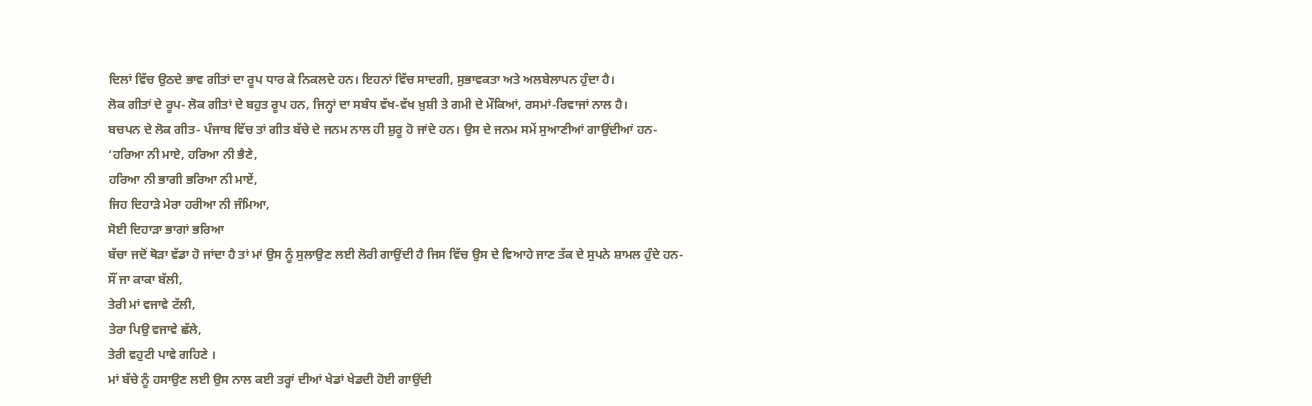ਦਿਲਾਂ ਵਿੱਚ ਉਠਦੇ ਭਾਵ ਗੀਤਾਂ ਦਾ ਰੂਪ ਧਾਰ ਕੇ ਨਿਕਲਦੇ ਹਨ। ਇਹਨਾਂ ਵਿੱਚ ਸਾਦਗੀ, ਸੁਭਾਵਕਤਾ ਅਤੇ ਅਲਬੇਲਾਪਨ ਹੁੰਦਾ ਹੈ।
ਲੋਕ ਗੀਤਾਂ ਦੇ ਰੂਪ- ਲੋਕ ਗੀਤਾਂ ਦੇ ਬਹੁਤ ਰੂਪ ਹਨ, ਜਿਨ੍ਹਾਂ ਦਾ ਸਬੰਧ ਵੱਖ-ਵੱਖ ਖ਼ੁਸ਼ੀ ਤੇ ਗਮੀ ਦੇ ਮੌਕਿਆਂ, ਰਸਮਾਂ-ਰਿਵਾਜਾਂ ਨਾਲ ਹੈ।
ਬਚਪਨ ਦੇ ਲੋਕ ਗੀਤ- ਪੰਜਾਬ ਵਿੱਚ ਤਾਂ ਗੀਤ ਬੱਚੇ ਦੇ ਜਨਮ ਨਾਲ ਹੀ ਸ਼ੁਰੂ ਹੋ ਜਾਂਦੇ ਹਨ। ਉਸ ਦੇ ਜਨਮ ਸਮੇਂ ਸੁਆਣੀਆਂ ਗਾਉਂਦੀਆਂ ਹਨ-
‘ਹਰਿਆ ਨੀ ਮਾਏ, ਹਰਿਆ ਨੀ ਭੈਣੇ,
ਹਰਿਆ ਨੀ ਭਾਗੀ ਭਰਿਆ ਨੀ ਮਾਏਂ,
ਜਿਹ ਦਿਹਾੜੇ ਮੇਰਾ ਹਰੀਆ ਨੀ ਜੰਮਿਆ,
ਸੋਈ ਦਿਹਾੜਾ ਭਾਗਾਂ ਭਰਿਆ
ਬੱਚਾ ਜਦੋਂ ਥੋੜਾ ਵੱਡਾ ਹੋ ਜਾਂਦਾ ਹੈ ਤਾਂ ਮਾਂ ਉਸ ਨੂੰ ਸੁਲਾਉਣ ਲਈ ਲੋਰੀ ਗਾਉਂਦੀ ਹੈ ਜਿਸ ਵਿੱਚ ਉਸ ਦੇ ਵਿਆਹੇ ਜਾਣ ਤੱਕ ਦੇ ਸੁਪਨੇ ਸ਼ਾਮਲ ਹੁੰਦੇ ਹਨ-
ਸੌਂ ਜਾ ਕਾਕਾ ਬੱਲੀ,
ਤੇਰੀ ਮਾਂ ਵਜਾਵੇ ਟੱਲੀ,
ਤੇਰਾ ਪਿਉ ਵਜਾਵੇ ਛੱਲੇ,
ਤੇਰੀ ਵਹੁਟੀ ਪਾਵੇ ਗਹਿਣੇ ।
ਮਾਂ ਬੱਚੇ ਨੂੰ ਹਸਾਉਣ ਲਈ ਉਸ ਨਾਲ ਕਈ ਤਰ੍ਹਾਂ ਦੀਆਂ ਖੇਡਾਂ ਖੇਡਦੀ ਹੋਈ ਗਾਉਂਦੀ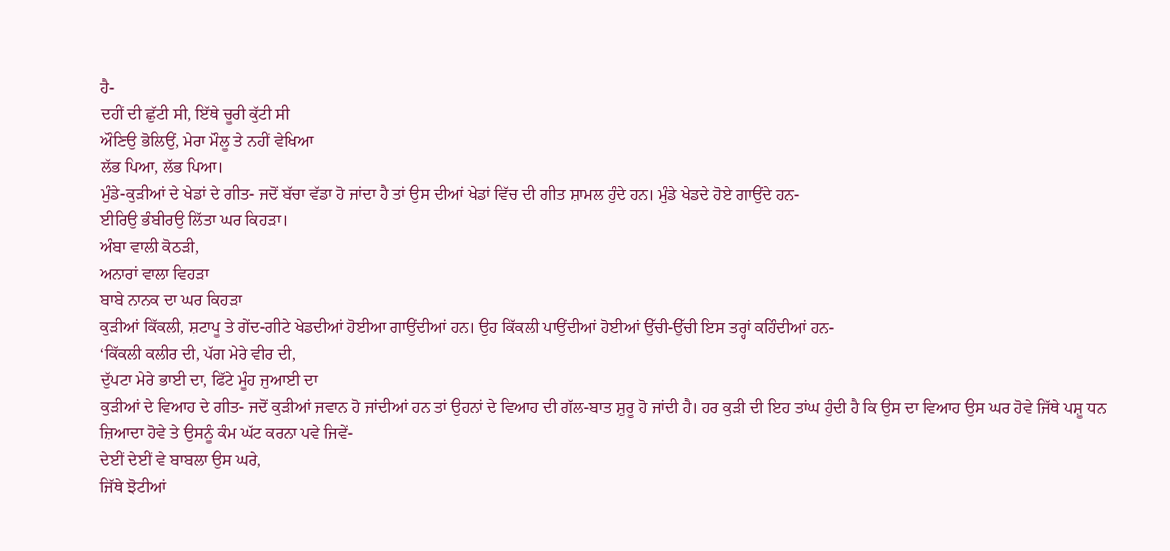ਹੈ-
ਦਹੀਂ ਦੀ ਛੁੱਟੀ ਸੀ, ਇੱਥੇ ਚੂਰੀ ਕੁੱਟੀ ਸੀ
ਔਣਿਉ ਭੋਲਿਉਂ, ਮੇਰਾ ਮੌਲੂ ਤੇ ਨਹੀਂ ਵੇਖਿਆ
ਲੱਭ ਪਿਆ, ਲੱਭ ਪਿਆ।
ਮੁੰਡੇ-ਕੁੜੀਆਂ ਦੇ ਖੇਡਾਂ ਦੇ ਗੀਤ- ਜਦੋਂ ਬੱਚਾ ਵੱਡਾ ਹੋ ਜਾਂਦਾ ਹੈ ਤਾਂ ਉਸ ਦੀਆਂ ਖੇਡਾਂ ਵਿੱਚ ਦੀ ਗੀਤ ਸ਼ਾਮਲ ਹੁੰਦੇ ਹਨ। ਮੁੰਡੇ ਖੇਡਦੇ ਹੋਏ ਗਾਉਂਦੇ ਹਨ-
ਈਰਿਉ ਭੰਬੀਰਉ ਲਿੱਤਾ ਘਰ ਕਿਹੜਾ।
ਅੰਬਾ ਵਾਲੀ ਕੋਠੜੀ,
ਅਨਾਰਾਂ ਵਾਲਾ ਵਿਹੜਾ
ਬਾਬੇ ਨਾਨਕ ਦਾ ਘਰ ਕਿਹੜਾ
ਕੁੜੀਆਂ ਕਿੱਕਲੀ, ਸ਼ਟਾਪੂ ਤੇ ਗੇਂਦ-ਗੀਟੇ ਖੇਡਦੀਆਂ ਹੋਈਆ ਗਾਉਂਦੀਆਂ ਹਨ। ਉਹ ਕਿੱਕਲੀ ਪਾਉਂਦੀਆਂ ਹੋਈਆਂ ਉੱਚੀ-ਉੱਚੀ ਇਸ ਤਰ੍ਹਾਂ ਕਹਿੰਦੀਆਂ ਹਨ-
‘ਕਿੱਕਲੀ ਕਲੀਰ ਦੀ, ਪੱਗ ਮੇਰੇ ਵੀਰ ਦੀ,
ਦੁੱਪਟਾ ਮੇਰੇ ਭਾਈ ਦਾ, ਫਿੱਟੇ ਮੂੰਹ ਜੁਆਈ ਦਾ
ਕੁੜੀਆਂ ਦੇ ਵਿਆਹ ਦੇ ਗੀਤ- ਜਦੋਂ ਕੁੜੀਆਂ ਜਵਾਨ ਹੋ ਜਾਂਦੀਆਂ ਹਨ ਤਾਂ ਉਹਨਾਂ ਦੇ ਵਿਆਹ ਦੀ ਗੱਲ-ਬਾਤ ਸ਼ੁਰੂ ਹੋ ਜਾਂਦੀ ਹੈ। ਹਰ ਕੁੜੀ ਦੀ ਇਹ ਤਾਂਘ ਹੁੰਦੀ ਹੈ ਕਿ ਉਸ ਦਾ ਵਿਆਹ ਉਸ ਘਰ ਹੋਵੇ ਜਿੱਥੇ ਪਸ਼ੂ ਧਨ ਜ਼ਿਆਦਾ ਹੋਵੇ ਤੇ ਉਸਨੂੰ ਕੰਮ ਘੱਟ ਕਰਨਾ ਪਵੇ ਜਿਵੇਂ-
ਦੇਈਂ ਦੇਈਂ ਵੇ ਬਾਬਲਾ ਉਸ ਘਰੇ,
ਜਿੱਥੇ ਝੋਟੀਆਂ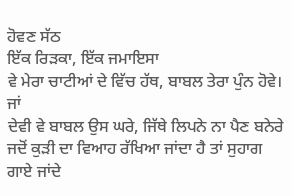ਹੋਵਣ ਸੱਠ
ਇੱਕ ਰਿੜਕਾ, ਇੱਕ ਜਮਾਇਸਾ
ਵੇ ਮੇਰਾ ਚਾਟੀਆਂ ਦੇ ਵਿੱਚ ਹੱਥ, ਬਾਬਲ ਤੇਰਾ ਪੁੰਨ ਹੋਵੇ।
ਜਾਂ
ਦੇਵੀ ਵੇ ਬਾਬਲ ਉਸ ਘਰੇ, ਜਿੱਥੇ ਲਿਪਨੇ ਨਾ ਪੈਣ ਬਨੇਰੇ
ਜਦੋਂ ਕੁੜੀ ਦਾ ਵਿਆਹ ਰੱਖਿਆ ਜਾਂਦਾ ਹੈ ਤਾਂ ਸੁਹਾਗ ਗਾਏ ਜਾਂਦੇ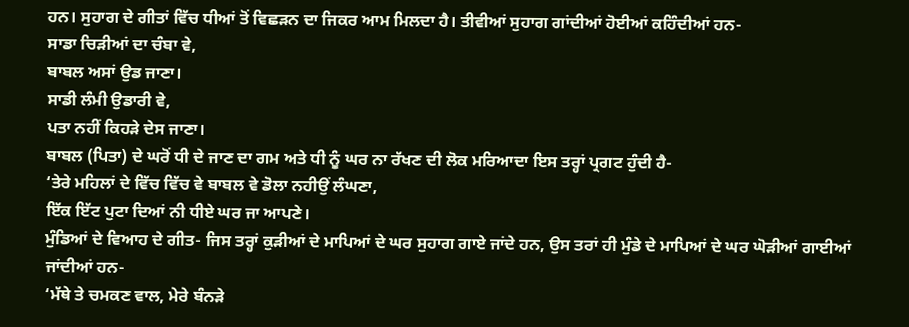ਹਨ। ਸੁਹਾਗ ਦੇ ਗੀਤਾਂ ਵਿੱਚ ਧੀਆਂ ਤੋਂ ਵਿਛੜਨ ਦਾ ਜਿਕਰ ਆਮ ਮਿਲਦਾ ਹੈ। ਤੀਵੀਆਂ ਸੁਹਾਗ ਗਾਂਦੀਆਂ ਹੋਈਆਂ ਕਹਿੰਦੀਆਂ ਹਨ-
ਸਾਡਾ ਚਿੜੀਆਂ ਦਾ ਚੰਬਾ ਵੇ,
ਬਾਬਲ ਅਸਾਂ ਉਡ ਜਾਣਾ।
ਸਾਡੀ ਲੰਮੀ ਉਡਾਰੀ ਵੇ,
ਪਤਾ ਨਹੀਂ ਕਿਹੜੇ ਦੇਸ ਜਾਣਾ।
ਬਾਬਲ (ਪਿਤਾ) ਦੇ ਘਰੋਂ ਧੀ ਦੇ ਜਾਣ ਦਾ ਗਮ ਅਤੇ ਧੀ ਨੂੰ ਘਰ ਨਾ ਰੱਖਣ ਦੀ ਲੋਕ ਮਰਿਆਦਾ ਇਸ ਤਰ੍ਹਾਂ ਪ੍ਰਗਟ ਹੁੰਦੀ ਹੈ-
‘ਤੇਰੇ ਮਹਿਲਾਂ ਦੇ ਵਿੱਚ ਵਿੱਚ ਵੇ ਬਾਬਲ ਵੇ ਡੋਲਾ ਨਹੀਉਂ ਲੰਘਣਾ,
ਇੱਕ ਇੱਟ ਪੁਟਾ ਦਿਆਂ ਨੀ ਧੀਏ ਘਰ ਜਾ ਆਪਣੇ।
ਮੁੰਡਿਆਂ ਦੇ ਵਿਆਹ ਦੇ ਗੀਤ- ਜਿਸ ਤਰ੍ਹਾਂ ਕੁੜੀਆਂ ਦੇ ਮਾਪਿਆਂ ਦੇ ਘਰ ਸੁਹਾਗ ਗਾਏ ਜਾਂਦੇ ਹਨ, ਉਸ ਤਰਾਂ ਹੀ ਮੁੰਡੇ ਦੇ ਮਾਪਿਆਂ ਦੇ ਘਰ ਘੋੜੀਆਂ ਗਾਈਆਂ ਜਾਂਦੀਆਂ ਹਨ-
‘ਮੱਥੇ ਤੇ ਚਮਕਣ ਵਾਲ, ਮੇਰੇ ਬੰਨੜੇ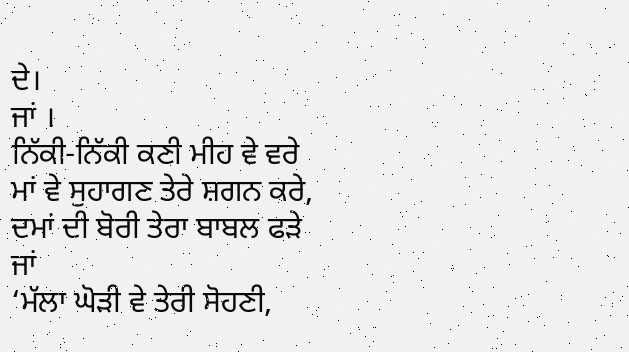ਦੇ।
ਜਾਂ ।
ਨਿੱਕੀ-ਨਿੱਕੀ ਕਣੀ ਮੀਹ ਵੇ ਵਰੇ
ਮਾਂ ਵੇ ਸੁਹਾਗਣ ਤੇਰੇ ਸ਼ਗਨ ਕਰੇ,
ਦਮਾਂ ਦੀ ਬੋਰੀ ਤੇਰਾ ਬਾਬਲ ਫੜੇ
ਜਾਂ
‘ਮੱਲਾ ਘੋੜੀ ਵੇ ਤੇਰੀ ਸੋਹਣੀ,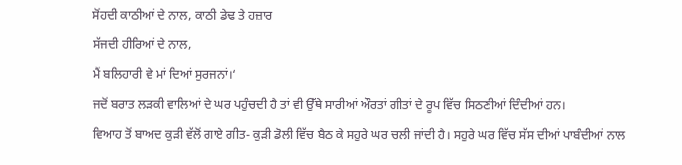ਸੋਂਹਦੀ ਕਾਠੀਆਂ ਦੇ ਨਾਲ, ਕਾਠੀ ਡੇਢ ਤੇ ਹਜ਼ਾਰ
ਸੱਜਦੀ ਹੀਰਿਆਂ ਦੇ ਨਾਲ,
ਮੈਂ ਬਲਿਹਾਰੀ ਵੇ ਮਾਂ ਦਿਆਂ ਸੁਰਜਨਾਂ।‘
ਜਦੋਂ ਬਰਾਤ ਲੜਕੀ ਵਾਲਿਆਂ ਦੇ ਘਰ ਪਹੁੰਚਦੀ ਹੈ ਤਾਂ ਵੀ ਉੱਥੇ ਸਾਰੀਆਂ ਔਰਤਾਂ ਗੀਤਾਂ ਦੇ ਰੂਪ ਵਿੱਚ ਸਿਠਣੀਆਂ ਦਿੰਦੀਆਂ ਹਨ।
ਵਿਆਹ ਤੋਂ ਬਾਅਦ ਕੁੜੀ ਵੱਲੋਂ ਗਾਏ ਗੀਤ- ਕੁੜੀ ਡੋਲੀ ਵਿੱਚ ਬੈਠ ਕੇ ਸਹੁਰੇ ਘਰ ਚਲੀ ਜਾਂਦੀ ਹੈ। ਸਹੁਰੇ ਘਰ ਵਿੱਚ ਸੱਸ ਦੀਆਂ ਪਾਬੰਦੀਆਂ ਨਾਲ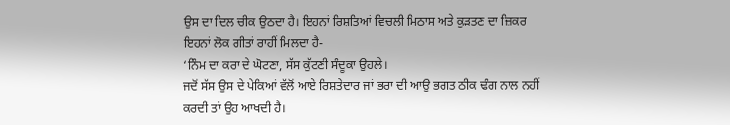ਉਸ ਦਾ ਦਿਲ ਚੀਕ ਉਠਦਾ ਹੈ। ਇਹਨਾਂ ਰਿਸ਼ਤਿਆਂ ਵਿਚਲੀ ਮਿਠਾਸ ਅਤੇ ਕੁੜਤਣ ਦਾ ਜ਼ਿਕਰ ਇਹਨਾਂ ਲੋਕ ਗੀਤਾਂ ਰਾਹੀਂ ਮਿਲਦਾ ਹੈ-
‘ਨਿੰਮ ਦਾ ਕਰਾ ਦੇ ਘੋਟਣਾ, ਸੱਸ ਕੁੱਟਣੀ ਸੰਦੂਕਾ ਉਹਲੇ।
ਜਦੋਂ ਸੱਸ ਉਸ ਦੇ ਪੇਕਿਆਂ ਵੱਲੋਂ ਆਏ ਰਿਸ਼ਤੇਦਾਰ ਜਾਂ ਭਰਾ ਦੀ ਆਉ ਭਗਤ ਠੀਕ ਢੰਗ ਨਾਲ ਨਹੀਂ ਕਰਦੀ ਤਾਂ ਉਹ ਆਖਦੀ ਹੈ।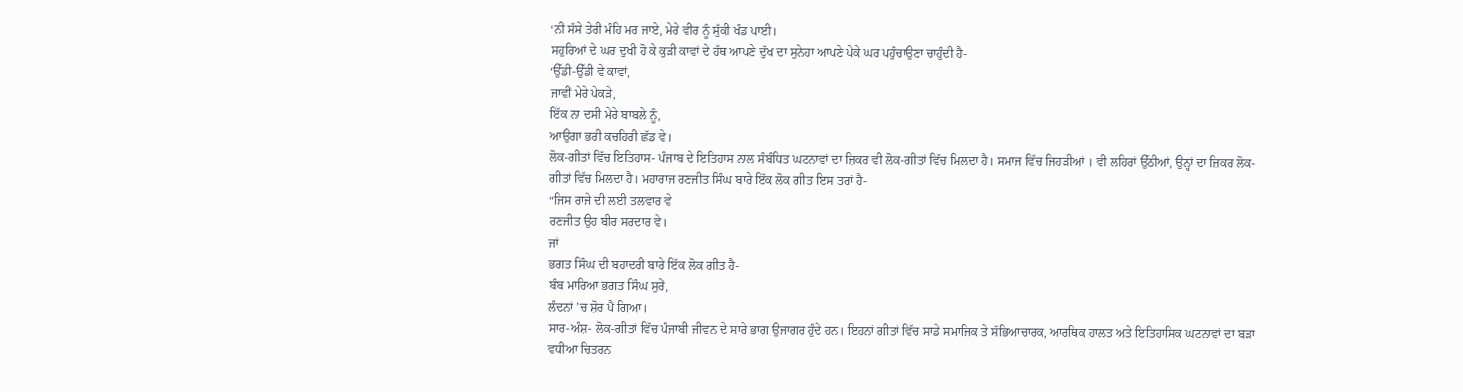‘ਨੀ ਸੱਸੇ ਤੇਰੀ ਮੰਹਿ ਮਰ ਜਾਏ, ਮੇਰੇ ਵੀਰ ਨੂੰ ਸੁੱਕੀ ਖੰਡ ਪਾਈ।
ਸਹੁਰਿਆਂ ਦੇ ਘਰ ਦੁਖੀ ਹੋ ਕੇ ਕੁੜੀ ਕਾਵਾਂ ਦੇ ਹੱਥ ਆਪਣੇ ਦੁੱਖ ਦਾ ਸੁਨੇਹਾ ਆਪਣੇ ਪੇਕੇ ਘਰ ਪਹੁੰਚਾਉਣਾ ਚਾਹੁੰਦੀ ਹੈ-
‘ਉੱਡੀ-ਉੱਡੀ ਵੇ ਕਾਵਾਂ,
ਜਾਵੀਂ ਮੇਰੇ ਪੇਕੜੇ,
ਇੱਕ ਨਾ ਦਸੀ ਮੇਰੇ ਬਾਬਲੇ ਨੂੰ,
ਆਉਗਾ ਭਰੀ ਕਚਹਿਰੀ ਛੱਡ ਵੇ।
ਲੋਕ-ਗੀਤਾਂ ਵਿੱਚ ਇਤਿਹਾਸ- ਪੰਜਾਬ ਦੇ ਇਤਿਹਾਸ ਨਾਲ ਸੰਬੰਧਿਤ ਘਟਨਾਵਾਂ ਦਾ ਜ਼ਿਕਰ ਵੀ ਲੋਕ-ਗੀਤਾਂ ਵਿੱਚ ਮਿਲਦਾ ਹੈ। ਸਮਾਜ ਵਿੱਚ ਜਿਹੜੀਆਂ । ਵੀ ਲਹਿਰਾਂ ਉੱਠੀਆਂ, ਉਨ੍ਹਾਂ ਦਾ ਜ਼ਿਕਰ ਲੋਕ-ਗੀਤਾਂ ਵਿੱਚ ਮਿਲਦਾ ਹੈ। ਮਹਾਰਾਜ ਰਣਜੀਤ ਸਿੰਘ ਬਾਰੇ ਇੱਕ ਲੋਕ ਗੀਤ ਇਸ ਤਰਾਂ ਹੈ-
“ਜਿਸ ਰਾਜੇ ਦੀ ਲਈ ਤਲਵਾਰ ਵੇ
ਰਣਜੀਤ ਉਹ ਬੀਰ ਸਰਦਾਰ ਵੇ।
ਜਾਂ
ਭਗਤ ਸਿੰਘ ਦੀ ਬਹਾਦਰੀ ਬਾਰੇ ਇੱਕ ਲੋਕ ਗੀਤ ਹੈ-
ਬੰਬ ਮਾਰਿਆ ਭਗਤ ਸਿੰਘ ਸੁਰੇਂ,
ਲੰਦਨਾਂ ’ਚ ਸ਼ੋਰ ਪੈ ਗਿਆ।
ਸਾਰ-ਅੰਸ਼- ਲੋਕ-ਗੀਤਾਂ ਵਿੱਚ ਪੰਜਾਬੀ ਜੀਵਨ ਦੇ ਸਾਰੇ ਭਾਗ ਉਜਾਗਰ ਹੁੰਦੇ ਹਨ। ਇਹਨਾਂ ਗੀਤਾਂ ਵਿੱਚ ਸਾਡੇ ਸਮਾਜਿਕ ਤੇ ਸੱਭਿਆਚਾਰਕ, ਆਰਥਿਕ ਹਾਲਤ ਅਤੇ ਇਤਿਹਾਸਿਕ ਘਟਨਾਵਾਂ ਦਾ ਬੜਾ ਵਧੀਆ ਚਿਤਰਨ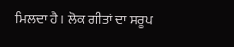ਮਿਲਦਾ ਹੈ। ਲੋਕ ਗੀਤਾਂ ਦਾ ਸਰੂਪ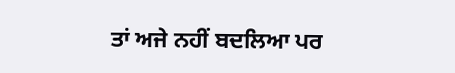ਤਾਂ ਅਜੇ ਨਹੀਂ ਬਦਲਿਆ ਪਰ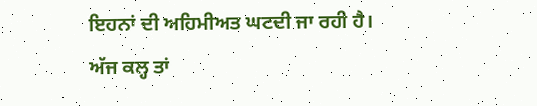ਇਹਨਾਂ ਦੀ ਅਹਿਮੀਅਤ ਘਟਦੀ ਜਾ ਰਹੀ ਹੈ। ਅੱਜ ਕਲ੍ਹ ਤਾਂ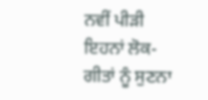ਨਵੀਂ ਪੀੜੀ ਇਹਨਾਂ ਲੋਕ-ਗੀਤਾਂ ਨੂੰ ਸੁਣਨਾ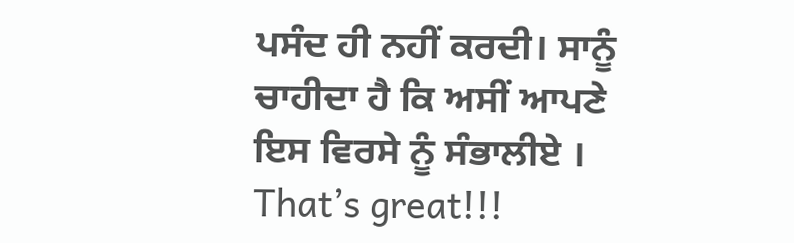ਪਸੰਦ ਹੀ ਨਹੀਂ ਕਰਦੀ। ਸਾਨੂੰ ਚਾਹੀਦਾ ਹੈ ਕਿ ਅਸੀਂ ਆਪਣੇ ਇਸ ਵਿਰਸੇ ਨੂੰ ਸੰਭਾਲੀਏ ।
That’s great!!!